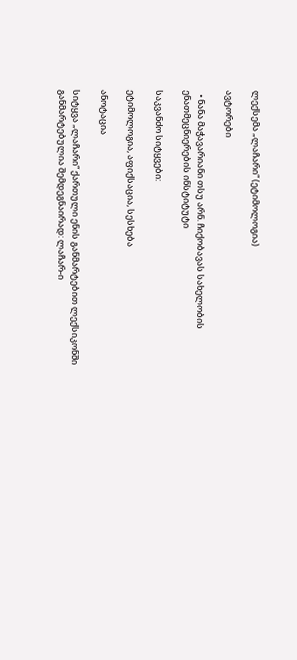ლექსემა „ლაჩარი“ (ეტიმოლოგია)

ავტორები

  • ნანა მაჭავარიანი თსუ არნ. ჩიქობავას სახელობის ენათმეცნიერების ინსტიტუტი

საკვანძო სიტყვები:

ეტიმოლოგია, აფიქსაცია, სესხება

ანოტაცია

სიტყვა „ლაჩარი“ ქართული ენის განმარტებით ლექსიკონში განმარტებულია შემდეგნაირად: ლაჩარ-ი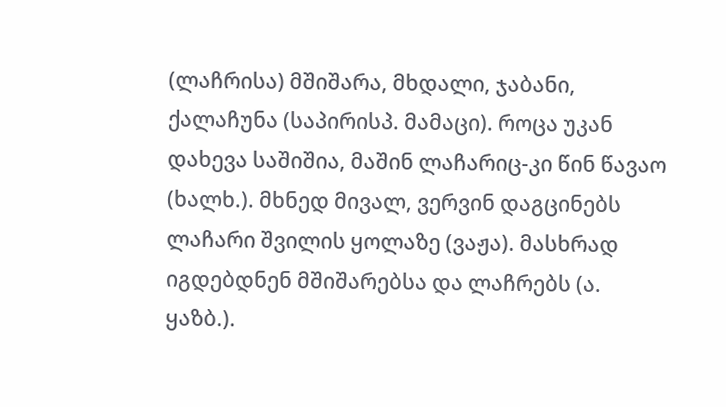(ლაჩრისა) მშიშარა, მხდალი, ჯაბანი, ქალაჩუნა (საპირისპ. მამაცი). როცა უკან დახევა საშიშია, მაშინ ლაჩარიც-კი წინ წავაო (ხალხ.). მხნედ მივალ, ვერვინ დაგცინებს ლაჩარი შვილის ყოლაზე (ვაჟა). მასხრად იგდებდნენ მშიშარებსა და ლაჩრებს (ა. ყაზბ.).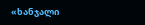«ხანჯალი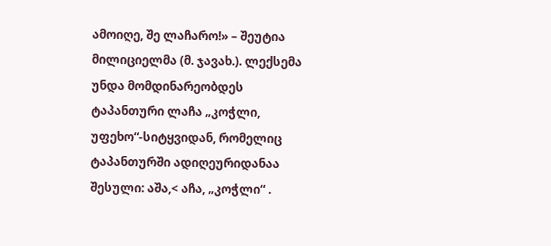ამოიღე, შე ლაჩარო!» – შეუტია მილიციელმა (მ. ჯავახ.). ლექსემა უნდა მომდინარეობდეს ტაპანთური ლაჩა „კოჭლი, უფეხო“-სიტყვიდან, რომელიც ტაპანთურში ადიღეურიდანაა შესული: აშა,< აჩა, „კოჭლი“ .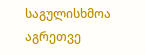საგულისხმოა აგრეთვე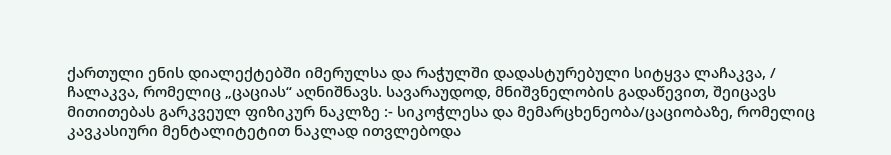ქართული ენის დიალექტებში იმერულსა და რაჭულში დადასტურებული სიტყვა ლაჩაკვა, / ჩალაკვა, რომელიც „ცაციას“ აღნიშნავს. სავარაუდოდ, მნიშვნელობის გადაწევით, შეიცავს მითითებას გარკვეულ ფიზიკურ ნაკლზე :- სიკოჭლესა და მემარცხენეობა/ცაციობაზე, რომელიც კავკასიური მენტალიტეტით ნაკლად ითვლებოდა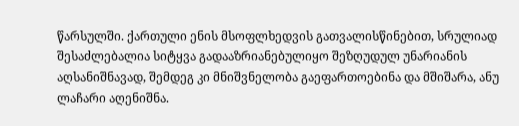წარსულში. ქართული ენის მსოფლხედვის გათვალისწინებით, სრულიად შესაძლებალია სიტყვა გადააზრიანებულიყო შეზღუდულ უნარიანის აღსანიშნავად, შემდეგ კი მნიშვნელობა გაეფართოებინა და მშიშარა, ანუ ლაჩარი აღენიშნა.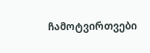ჩამოტვირთვები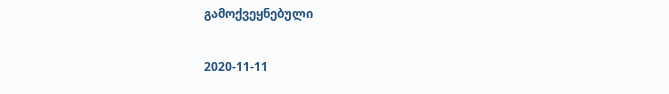გამოქვეყნებული

2020-11-11